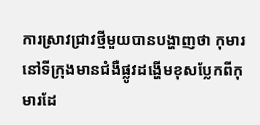ការស្រាវជ្រាវថ្មីមួយបានបង្ហាញថា កុមារនៅទីក្រុងមានជំងឺផ្លូវដង្ហើមខុសប្លែកពីកុមារដែ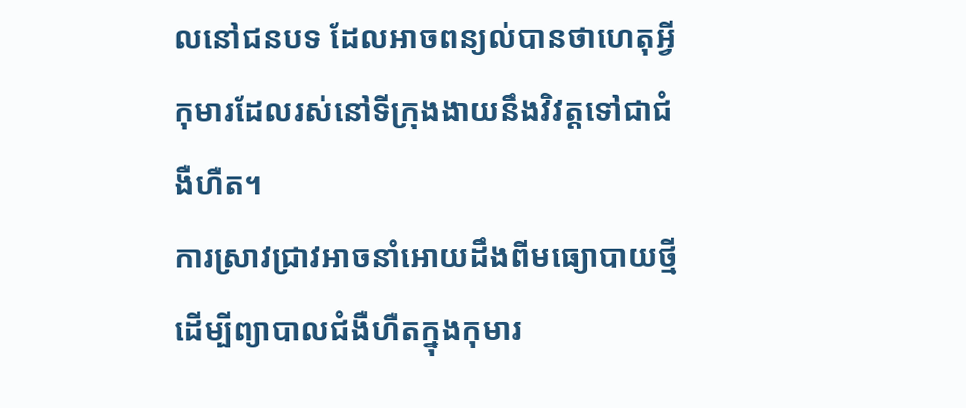លនៅជនបទ ដែលអាចពន្យល់បានថាហេតុអ្វីកុមារដែលរស់នៅទីក្រុងងាយនឹងវិវត្តទៅជាជំងឺហឺត។
ការស្រាវជ្រាវអាចនាំអោយដឹងពីមធ្យោបាយថ្មីដើម្បីព្យាបាលជំងឺហឺតក្នុងកុមារ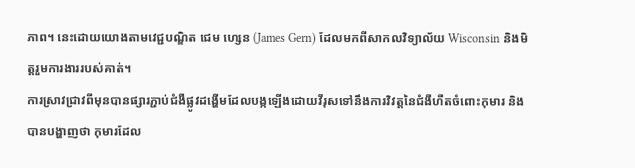ភាព។ នេះដោយយោងតាមវេជ្ជបណ្ឌិត ជេម ហ្សេន (James Gern) ដែលមកពីសាកលវិទ្យាល័យ Wisconsin និងមិត្តរួមការងាររបស់គាត់។
ការស្រាវជ្រាវពីមុនបានផ្សារភ្ជាប់ជំងឺផ្លូវដង្ហើមដែលបង្កឡើងដោយវីរុសទៅនឹងការវិវត្តនៃជំងឺហឺតចំពោះកុមារ និងបានបង្ហាញថា កុមារដែល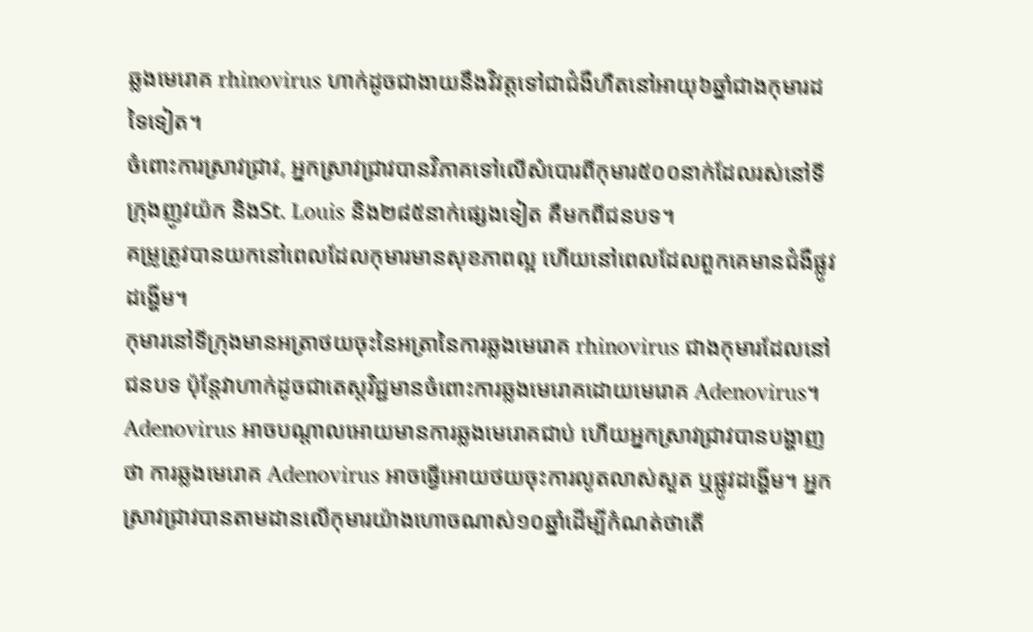ឆ្លងមេរោគ rhinovirus ហាក់ដូចជាងាយនឹងវិវត្តទៅជាជំងឺហឺតនៅអាយុ៦ឆ្នាំជាងកុមារដទៃទៀត។
ចំពោះការស្រាវជ្រាវ, អ្នកស្រាវជ្រាវបានវិភាគទៅលើសំបោរពីកុមារ៥០០នាក់ដែលរស់នៅទីក្រុងញូវយ៉ក និងSt. Louis និង២៨៥នាក់ផ្សេងទៀត គឺមកពីជនបទ។
គម្រូត្រូវបានយកនៅពេលដែលកុមារមានសុខភាពល្អ ហើយនៅពេលដែលពួកគេមានជំងឺផ្លូវដង្ហើម។
កុមារនៅទីក្រុងមានអត្រាថយចុះនៃអត្រានៃការឆ្លងមេរោគ rhinovirus ជាងកុមារដែលនៅជនបទ ប៉ុន្តែវាហាក់ដូចជាតេស្តវិជ្ជមានចំពោះការឆ្លងមេរោគដោយមេរោគ Adenovirus។
Adenovirus អាចបណ្តាលអោយមានការឆ្លងមេរោគជាប់ ហើយអ្នកស្រាវជ្រាវបានបង្ហាញថា ការឆ្លងមេរោគ Adenovirus អាចធ្វើអោយថយចុះការលូតលាស់សួត ឬផ្លូវដង្ហើម។ អ្នកស្រាវជ្រាវបានតាមដានលើកុមារយ៉ាងហោចណាស់១០ឆ្នាំដើម្បីកំណត់ថាតើ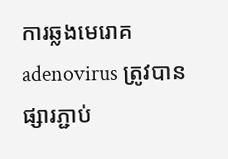ការឆ្លងមេរោគ adenovirus ត្រូវបានផ្សារភ្ជាប់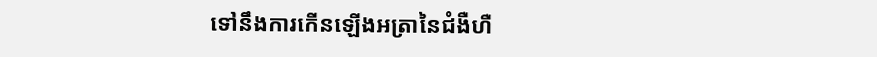ទៅនឹងការកើនឡើងអត្រានៃជំងឺហឺ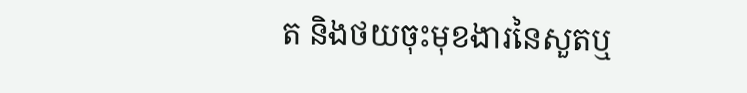ត និងថយចុះមុខងារនៃសួតឬ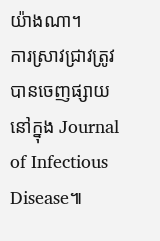យ៉ាងណា។
ការស្រាវជ្រាវត្រូវបានចេញផ្សាយនៅក្នុង Journal of Infectious Disease៕